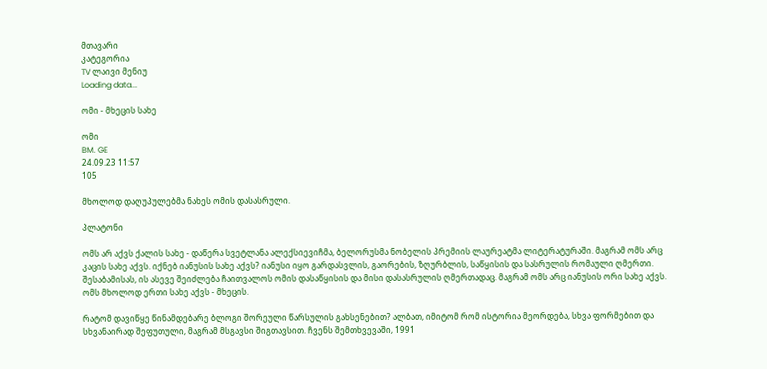მთავარი
კატეგორია
TV ლაივი მენიუ
Loading data...

ომი - მხეცის სახე

ომი
BM. GE
24.09.23 11:57
105

მხოლოდ დაღუპულებმა ნახეს ომის დასასრული.

პლატონი

ომს არ აქვს ქალის სახე - დაწერა სვეტლანა ალექსიევიჩმა, ბელორუსმა ნობელის პრემიის ლაურეატმა ლიტერატურაში. მაგრამ ომს არც კაცის სახე აქვს. იქნებ იანუსის სახე აქვს? იანუსი იყო გარდასვლის, გაორების, ზღურბლის, საწყისის და სასრულის რომაული ღმერთი. შესაბამისას, ის ასევე შეიძლება ჩაითვალოს ომის დასაწყისის და მისი დასასრულის ღმერთადაც. მაგრამ ომს არც იანუსის ორი სახე აქვს. ომს მხოლოდ ერთი სახე აქვს - მხეცის.

რატომ დავიწყე წინამდებარე ბლოგი შორეული წარსულის გახსენებით? ალბათ, იმიტომ რომ ისტორია მეორდება, სხვა ფორმებით და სხვანაირად შეფუთული, მაგრამ მსგავსი შიგთავსით. ჩვენს შემთხვევაში, 1991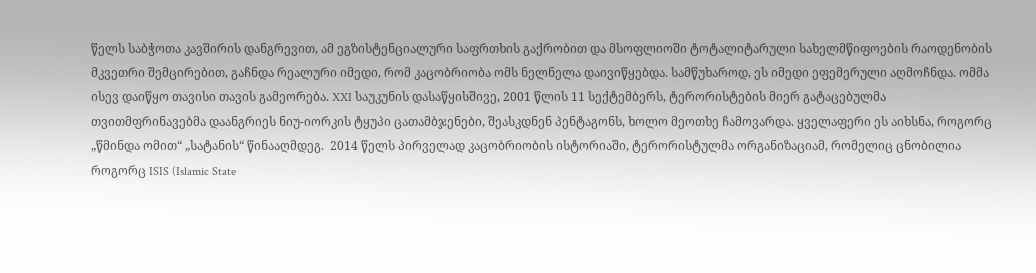წელს საბჭოთა კავშირის დანგრევით, ამ ეგზისტენციალური საფრთხის გაქრობით და მსოფლიოში ტოტალიტარული სახელმწიფოების რაოდენობის მკვეთრი შემცირებით, გაჩნდა რეალური იმედი, რომ კაცობრიობა ომს ნელნელა დაივიწყებდა. სამწუხაროდ, ეს იმედი ეფემერული აღმოჩნდა. ომმა ისევ დაიწყო თავისი თავის გამეორება. XXI საუკუნის დასაწყისშივე, 2001 წლის 11 სექტემბერს, ტერორისტების მიერ გატაცებულმა თვითმფრინავებმა დაანგრიეს ნიუ-იორკის ტყუპი ცათამბჯენები, შეასკდნენ პენტაგონს, ხოლო მეოთხე ჩამოვარდა. ყველაფერი ეს აიხსნა, როგორც „წმინდა ომით“ „სატანის“ წინააღმდეგ.  2014 წელს პირველად კაცობრიობის ისტორიაში, ტერორისტულმა ორგანიზაციამ, რომელიც ცნობილია როგორც ISIS (Islamic State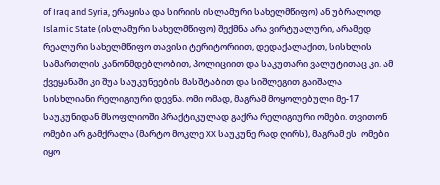of Iraq and Syria, ერაყისა და სირიის ისლამური სახელმწიფო) ან უბრალოდ Islamic State (ისლამური სახელმწიფო) შექმნა არა ვირტუალური, არამედ რეალური სახელმწიფო თავისი ტერიტორიით, დედაქალაქით, სისხლის სამართლის კანონმდებლობით, პოლიციით და საკუთარი ვალუტითაც კი. ამ ქვეყანაში კი შუა საუკუნეების მასშტაბით და სიშლეგით გაიშალა სისხლიანი რელიგიური დევნა. ომი ომად, მაგრამ მოყოლებული მე-17 საუკუნიდან მსოფლიოში პრაქტიკულად გაქრა რელიგიური ომები. თვითონ ომები არ გამქრალა (მარტო მოკლე XX საუკუნე რად ღირს), მაგრამ ეს  ომები იყო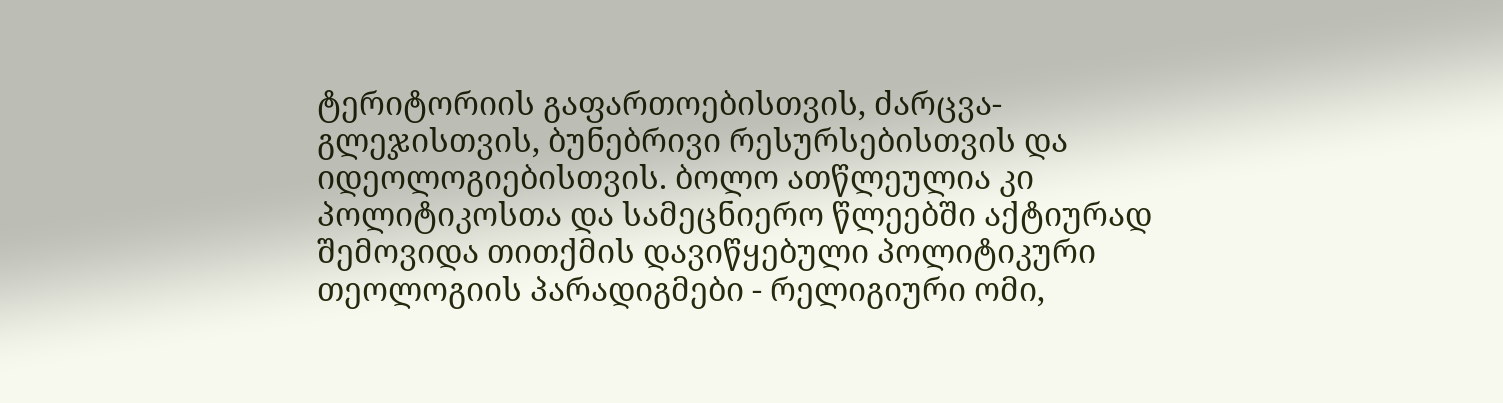ტერიტორიის გაფართოებისთვის, ძარცვა-გლეჯისთვის, ბუნებრივი რესურსებისთვის და იდეოლოგიებისთვის. ბოლო ათწლეულია კი პოლიტიკოსთა და სამეცნიერო წლეებში აქტიურად შემოვიდა თითქმის დავიწყებული პოლიტიკური თეოლოგიის პარადიგმები - რელიგიური ომი,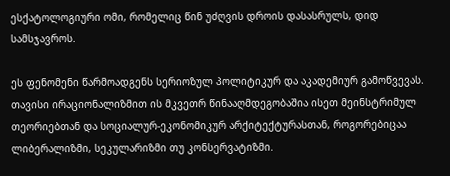ესქატოლოგიური ომი, რომელიც წინ უძღვის დროის დასასრულს, დიდ სამსჯავროს.

ეს ფენომენი წარმოადგენს სერიოზულ პოლიტიკურ და აკადემიურ გამოწვევას. თავისი ირაციონალიზმით ის მკვეთრ წინააღმდეგობაშია ისეთ მეინსტრიმულ თეორიებთან და სოციალურ-ეკონომიკურ არქიტექტურასთან, როგორებიცაა ლიბერალიზმი, სეკულარიზმი თუ კონსერვატიზმი.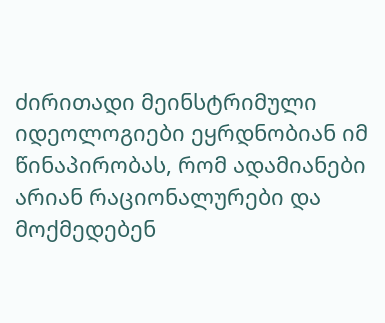ძირითადი მეინსტრიმული იდეოლოგიები ეყრდნობიან იმ წინაპირობას, რომ ადამიანები არიან რაციონალურები და მოქმედებენ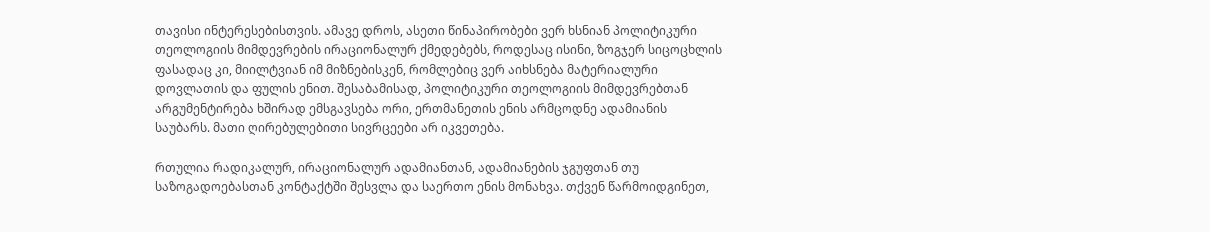თავისი ინტერესებისთვის. ამავე დროს, ასეთი წინაპირობები ვერ ხსნიან პოლიტიკური თეოლოგიის მიმდევრების ირაციონალურ ქმედებებს, როდესაც ისინი, ზოგჯერ სიცოცხლის ფასადაც კი, მიილტვიან იმ მიზნებისკენ, რომლებიც ვერ აიხსნება მატერიალური დოვლათის და ფულის ენით. შესაბამისად, პოლიტიკური თეოლოგიის მიმდევრებთან არგუმენტირება ხშირად ემსგავსება ორი, ერთმანეთის ენის არმცოდნე ადამიანის საუბარს. მათი ღირებულებითი სივრცეები არ იკვეთება.

რთულია რადიკალურ, ირაციონალურ ადამიანთან, ადამიანების ჯგუფთან თუ საზოგადოებასთან კონტაქტში შესვლა და საერთო ენის მონახვა. თქვენ წარმოიდგინეთ,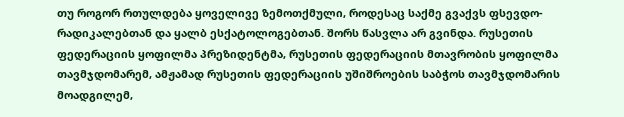თუ როგორ რთულდება ყოველივე ზემოთქმული, როდესაც საქმე გვაქვს ფსევდო-რადიკალებთან და ყალბ ესქატოლოგებთან. შორს წასვლა არ გვინდა. რუსეთის ფედერაციის ყოფილმა პრეზიდენტმა, რუსეთის ფედერაციის მთავრობის ყოფილმა თავმჯდომარემ, ამჟამად რუსეთის ფედერაციის უშიშროების საბჭოს თავმჯდომარის მოადგილემ,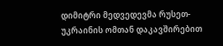დიმიტრი მედვედევმა რუსეთ-უკრაინის ომთან დაკავშირებით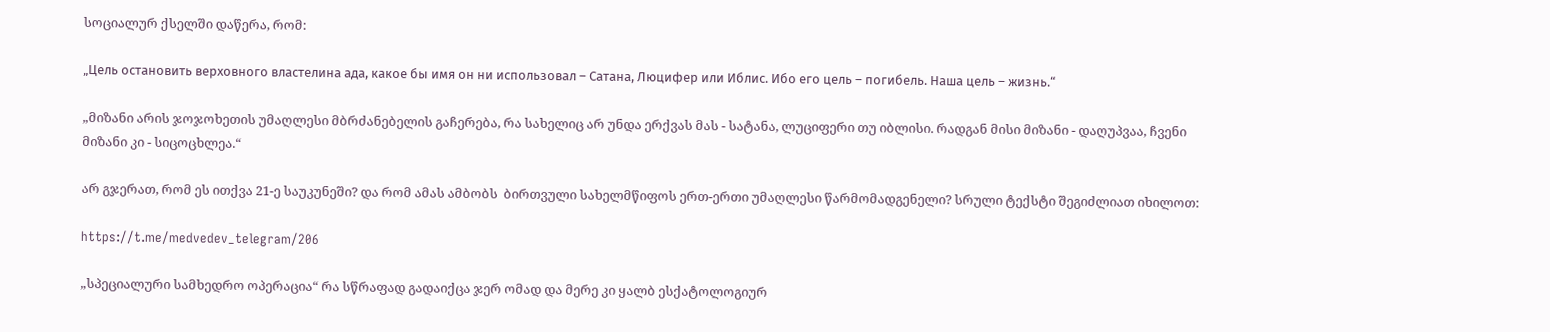სოციალურ ქსელში დაწერა, რომ:

„Цель остановить верховного властелина ада, какое бы имя он ни использовал – Сатана, Люцифер или Иблис. Ибо его цель – погибель. Наша цель – жизнь.“

„მიზანი არის ჯოჯოხეთის უმაღლესი მბრძანებელის გაჩერება, რა სახელიც არ უნდა ერქვას მას - სატანა, ლუციფერი თუ იბლისი. რადგან მისი მიზანი - დაღუპვაა, ჩვენი მიზანი კი - სიცოცხლეა.“

არ გჯერათ, რომ ეს ითქვა 21-ე საუკუნეში? და რომ ამას ამბობს  ბირთვული სახელმწიფოს ერთ-ერთი უმაღლესი წარმომადგენელი? სრული ტექსტი შეგიძლიათ იხილოთ:

https://t.me/medvedev_telegram/206

„სპეციალური სამხედრო ოპერაცია“ რა სწრაფად გადაიქცა ჯერ ომად და მერე კი ყალბ ესქატოლოგიურ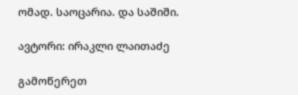ომად. საოცარია. და საშიში.

ავტორი: ირაკლი ლაითაძე

გამოწერეთ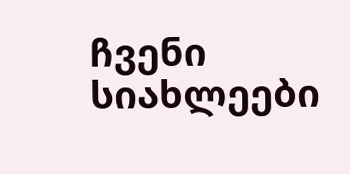ჩვენი სიახლეები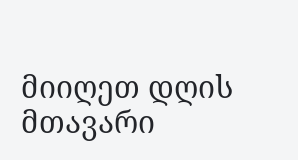მიიღეთ დღის მთავარი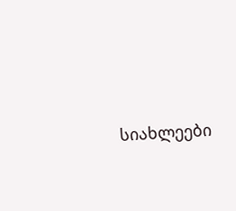სიახლეები